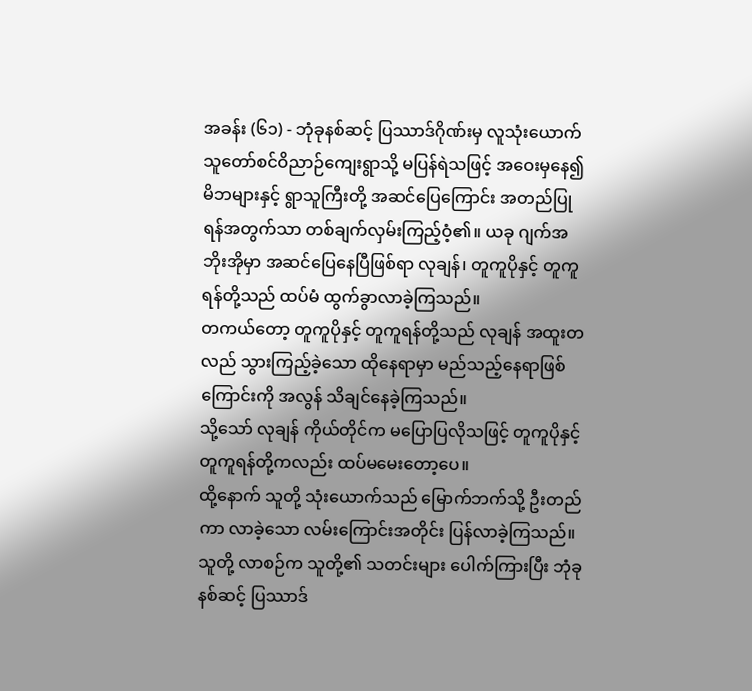အခန်း (၆၁) - ဘုံခုနစ်ဆင့် ပြဿာဒ်ဂိုဏ်းမှ လူသုံးယောက်
သူတော်စင်ဝိညာဉ်ကျေးရွာသို့ မပြန်ရဲသဖြင့် အဝေးမှနေ၍ မိဘများနှင့် ရွာသူကြီးတို့ အဆင်ပြေကြောင်း အတည်ပြုရန်အတွက်သာ တစ်ချက်လှမ်းကြည့်ဝံ့၏။ ယခု ဂျက်အဘိုးအိုမှာ အဆင်ပြေနေပြီဖြစ်ရာ လုချန်၊ တူကူပိုနှင့် တူကူရန်တို့သည် ထပ်မံ ထွက်ခွာလာခဲ့ကြသည်။
တကယ်တော့ တူကူပိုနှင့် တူကူရန်တို့သည် လုချန် အထူးတလည် သွားကြည့်ခဲ့သော ထိုနေရာမှာ မည်သည့်နေရာဖြစ်ကြောင်းကို အလွန် သိချင်နေခဲ့ကြသည်။
သို့သော် လုချန် ကိုယ်တိုင်က မပြောပြလိုသဖြင့် တူကူပိုနှင့် တူကူရန်တို့ကလည်း ထပ်မမေးတော့ပေ။
ထို့နောက် သူတို့ သုံးယောက်သည် မြောက်ဘက်သို့ ဦးတည်ကာ လာခဲ့သော လမ်းကြောင်းအတိုင်း ပြန်လာခဲ့ကြသည်။
သူတို့ လာစဉ်က သူတို့၏ သတင်းများ ပေါက်ကြားပြီး ဘုံခုနစ်ဆင့် ပြဿာဒ်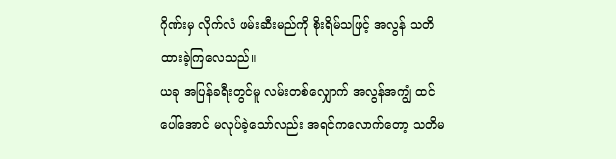ဂိုဏ်းမှ လိုက်လံ ဖမ်းဆီးမည်ကို စိုးရိမ်သဖြင့် အလွန် သတိထားခဲ့ကြလေသည်။
ယခု အပြန်ခရီးတွင်မူ လမ်းတစ်လျှောက် အလွန်အကျွံ ထင်ပေါ်အောင် မလုပ်ခဲ့သော်လည်း အရင်ကလောက်တော့ သတိမ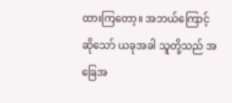ထားကြတော့။ အဘယ်ကြောင့်ဆိုသော် ယခုအခါ သူတို့သည် အခြေအ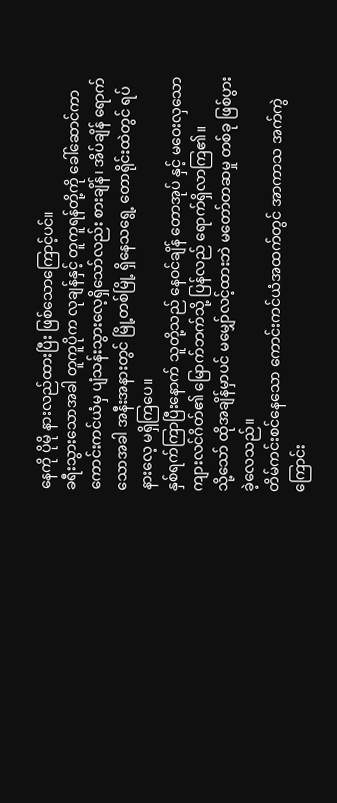နေကို ပိုမို နားလည်ထားပြီး ဖြစ်သောကြောင့်ပင်။
ခရီးသွားသောအခါ တူကူပိုက လုချန်နှင့် တူကူရန်တို့ကို ခေါ်ဆောင်ကာ ကောင်းကင်ယံမှ ပျံသန်းသွားလေ့ရှိသော်လည်း စားချိန်၊ အိပ်ချိန် ရောက်သောအခါ အနီးအနားတွင် မြို့တစ်မြို့ ရှိနေသရွေ့ တောရိုင်းထဲတွင် ရပ်နားလေ့ မရှိကြပေ။
နှစ်ရက်ကြာပြီးနောက် သူတို့သည် နေဝင်ချိန် တောအုပ် နှင့် မဝေးလှသော ကျားလင်ဂိတ်၏ မြောက်ဘက်သို့ ပြန်လည် ရောက်ရှိလာကြ၏။
သို့သော် ထိုအချိန်မှာပင် မမျှော်လင့်ထားဘဲ မတော်တဆမှု တစ်ခု ဖြစ်ပွားခဲ့လေသည်။
တိမ်ကင်းစင်နေသော ကောင်းကင်ယံအထက်တွင် အာကာသ အက်ကွဲကြောင်း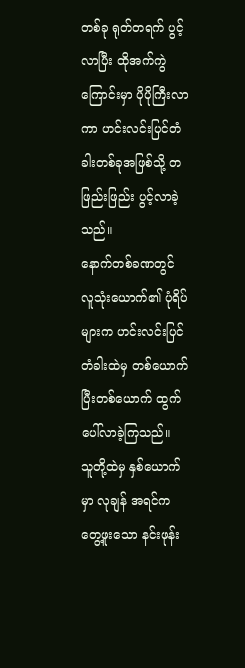တစ်ခု ရုတ်တရက် ပွင့်လာပြီး ထိုအက်ကွဲကြောင်းမှာ ပိုပိုကြီးလာကာ ဟင်းလင်းပြင်တံခါးတစ်ခုအဖြစ်သို့ တဖြည်းဖြည်း ပွင့်လာခဲ့သည်။
နောက်တစ်ခဏတွင် လူသုံးယောက်၏ ပုံရိပ်များက ဟင်းလင်းပြင်တံခါးထဲမှ တစ်ယောက်ပြီးတစ်ယောက် ထွက်ပေါ်လာခဲ့ကြသည်။
သူတို့ထဲမှ နှစ်ယောက်မှာ လုချန် အရင်က တွေ့ဖူးသော နင်းဖုန်း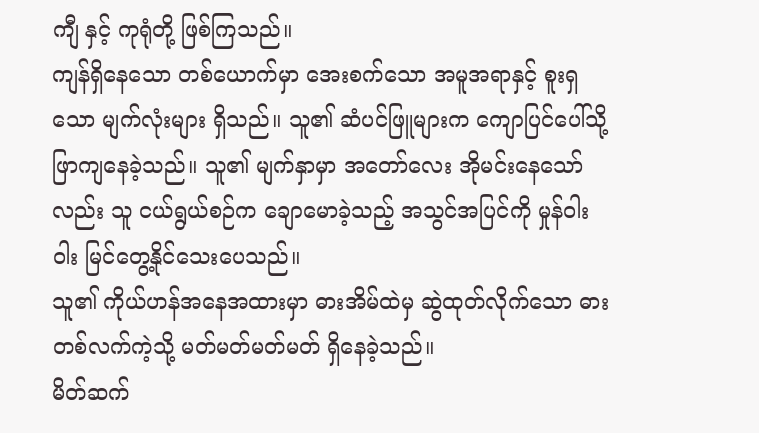ကျီ နှင့် ကုရုံတို့ ဖြစ်ကြသည်။
ကျန်ရှိနေသော တစ်ယောက်မှာ အေးစက်သော အမူအရာနှင့် စူးရှသော မျက်လုံးများ ရှိသည်။ သူ၏ ဆံပင်ဖြူများက ကျောပြင်ပေါ်သို့ ဖြာကျနေခဲ့သည်။ သူ၏ မျက်နှာမှာ အတော်လေး အိုမင်းနေသော်လည်း သူ ငယ်ရွယ်စဉ်က ချောမောခဲ့သည့် အသွင်အပြင်ကို မှုန်ဝါးဝါး မြင်တွေ့နိုင်သေးပေသည်။
သူ၏ ကိုယ်ဟန်အနေအထားမှာ ဓားအိမ်ထဲမှ ဆွဲထုတ်လိုက်သော ဓားတစ်လက်ကဲ့သို့ မတ်မတ်မတ်မတ် ရှိနေခဲ့သည်။
မိတ်ဆက်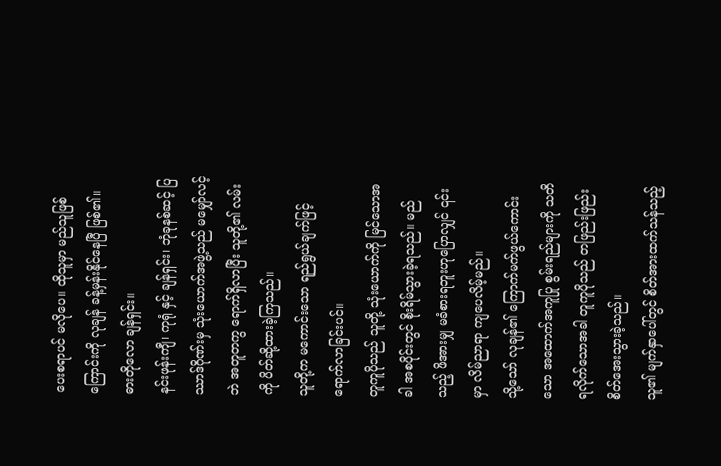ပေးစရာပင် မလိုပေ။ ထိုသူမှာ မည်သူဖြစ်ကြောင်းကို လုချန် ခန့်မှန်းနိုင်နေပြီ ဖြစ်၏။
ဓားတိုလော ချန်ရှင်း။
နင်းဖုန်းကျီ၊ ကုရုံ နှင့် ချန်ရှင်း၊ ဘုံခုနစ်ဆင့် ပြဿာဒ်ဂိုဏ်းမှ သုံးယောက်အဖွဲ့သည် မမျှော်လင့်ဘဲ အတူတကွ ရောက်ရှိလာပြီး သူတို့၏ လမ်းကို ပိတ်ဆို့ထားခဲ့ကြသည်။
သူတို့က မကောင်းသော ရည်ရွယ်ချက်ဖြင့် ရောက်လာခြင်းပင်။
တူကူပိုသည် သူတို့ သုံးယောက်ကို မြင်သောအခါ အစပိုင်းတွင် စိုးရိမ်သွားခဲ့ရသည်။ မည်သည့် ဖိအားမျှ မခံစားရဘူးဟုပြောလျှင် ၎င်းမှာ လိမ်ညာရာ ကျပေလိမ့်မည်။
သို့သော် လုချန်၏ ကြောက်မက်ဖွယ်ကောင်းသော အထောက်အကူပြု စွမ်းရည်များကို သတိရလိုက်သောအခါ တူကူပိုသည် တဖြည်းဖြည်း စိတ်အေးသွားခဲ့သည်။
သူ၏ မျက်နှာပေါ်တွင် စိတ်အားထက်သန်သည့်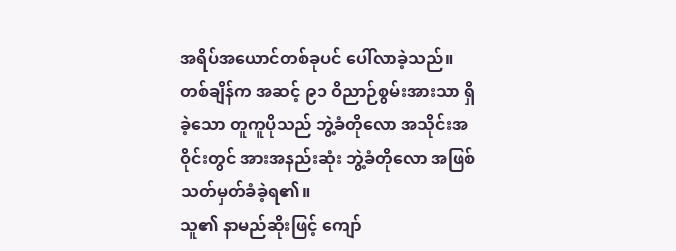အရိပ်အယောင်တစ်ခုပင် ပေါ်လာခဲ့သည်။
တစ်ချိန်က အဆင့် ၉၁ ဝိညာဉ်စွမ်းအားသာ ရှိခဲ့သော တူကူပိုသည် ဘွဲ့ခံတိုလော အသိုင်းအဝိုင်းတွင် အားအနည်းဆုံး ဘွဲ့ခံတိုလော အဖြစ် သတ်မှတ်ခံခဲ့ရ၏။
သူ၏ နာမည်ဆိုးဖြင့် ကျော်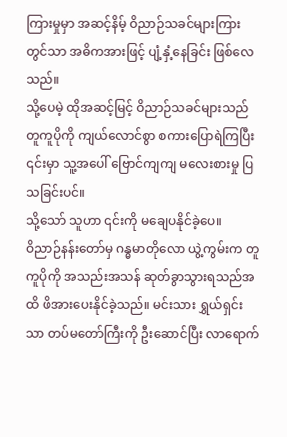ကြားမှုမှာ အဆင့်နိမ့် ဝိညာဉ်သခင်များကြားတွင်သာ အဓိကအားဖြင့် ပျံ့နှံ့နေခြင်း ဖြစ်လေသည်။
သို့ပေမဲ့ ထိုအဆင့်မြင့် ဝိညာဉ်သခင်များသည် တူကူပိုကို ကျယ်လောင်စွာ စကားပြောရဲကြပြီး ၎င်းမှာ သူ့အပေါ် ဗြောင်ကျကျ မလေးစားမှု ပြသခြင်းပင်။
သို့သော် သူဟာ ၎င်းကို မချေပနိုင်ခဲ့ပေ။
ဝိညာဉ်နန်းတော်မှ ဂန္ဓမာတိုလော ယွဲ့ကွမ်းက တူကူပိုကို အသည်းအသန် ဆုတ်ခွာသွားရသည်အထိ ဖိအားပေးနိုင်ခဲ့သည်။ မင်းသား ရွှယ်ရှင်းသာ တပ်မတော်ကြီးကို ဦးဆောင်ပြီး လာရောက်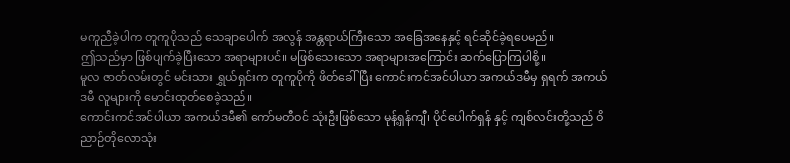မကူညီခဲ့ပါက တူကူပိုသည် သေချာပေါက် အလွန် အန္တရာယ်ကြီးသော အခြေအနေနှင့် ရင်ဆိုင်ခဲ့ရပေမည်။
ဤသည်မှာ ဖြစ်ပျက်ခဲ့ပြီးသော အရာများပင်။ မဖြစ်သေးသော အရာများအကြောင်း ဆက်ပြောကြပါစို့။
မူလ ဇာတ်လမ်းတွင် မင်းသား ရွှယ်ရှင်းက တူကူပိုကို ဖိတ်ခေါ်ပြီး ကောင်းကင်အင်ပါယာ အကယ်ဒမီမှ ရှရက် အကယ်ဒမီ လူများကို မောင်းထုတ်စေခဲ့သည်။
ကောင်းကင်အင်ပါယာ အကယ်ဒမီ၏ ကော်မတီဝင် သုံးဦးဖြစ်သော မုန့်ရှန်ကျီ၊ ပိုင်ပေါက်ရှန် နှင့် ကျစ်လင်းတို့သည် ဝိညာဉ်တိုလောသုံး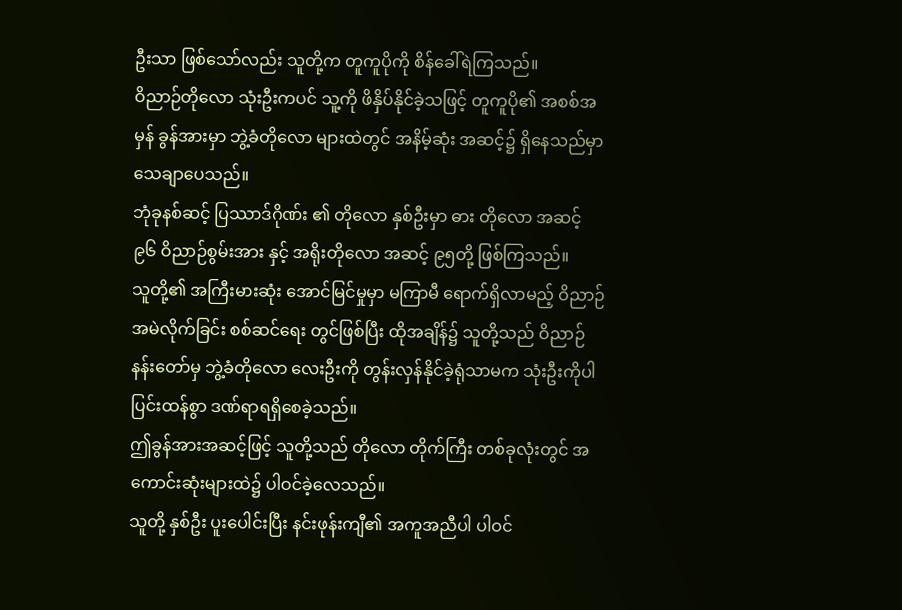ဦးသာ ဖြစ်သော်လည်း သူတို့က တူကူပိုကို စိန်ခေါ်ရဲကြသည်။
ဝိညာဉ်တိုလော သုံးဦးကပင် သူ့ကို ဖိနှိပ်နိုင်ခဲ့သဖြင့် တူကူပို၏ အစစ်အမှန် ခွန်အားမှာ ဘွဲ့ခံတိုလော များထဲတွင် အနိမ့်ဆုံး အဆင့်၌ ရှိနေသည်မှာ သေချာပေသည်။
ဘုံခုနစ်ဆင့် ပြဿာဒ်ဂိုဏ်း ၏ တိုလော နှစ်ဦးမှာ ဓား တိုလော အဆင့် ၉၆ ဝိညာဉ်စွမ်းအား နှင့် အရိုးတိုလော အဆင့် ၉၅တို့ ဖြစ်ကြသည်။
သူတို့၏ အကြီးမားဆုံး အောင်မြင်မှုမှာ မကြာမီ ရောက်ရှိလာမည့် ဝိညာဉ်အမဲလိုက်ခြင်း စစ်ဆင်ရေး တွင်ဖြစ်ပြီး ထိုအချိန်၌ သူတို့သည် ဝိညာဉ်နန်းတော်မှ ဘွဲ့ခံတိုလော လေးဦးကို တွန်းလှန်နိုင်ခဲ့ရုံသာမက သုံးဦးကိုပါ ပြင်းထန်စွာ ဒဏ်ရာရရှိစေခဲ့သည်။
ဤခွန်အားအဆင့်ဖြင့် သူတို့သည် တိုလော တိုက်ကြီး တစ်ခုလုံးတွင် အကောင်းဆုံးများထဲ၌ ပါဝင်ခဲ့လေသည်။
သူတို့ နှစ်ဦး ပူးပေါင်းပြီး နင်းဖုန်းကျီ၏ အကူအညီပါ ပါဝင်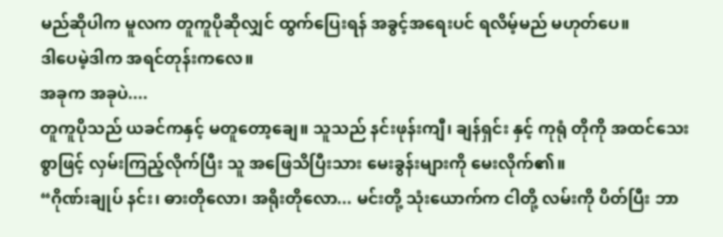မည်ဆိုပါက မူလက တူကူပိုဆိုလျှင် ထွက်ပြေးရန် အခွင့်အရေးပင် ရလိမ့်မည် မဟုတ်ပေ။
ဒါပေမဲ့ဒါက အရင်တုန်းကလေ။
အခုက အခုပဲ....
တူကူပိုသည် ယခင်ကနှင့် မတူတော့ချေ။ သူသည် နင်းဖုန်းကျီ၊ ချန်ရှင်း နှင့် ကုရုံ တိုကို အထင်သေးစွာဖြင့် လှမ်းကြည့်လိုက်ပြီး သူ အဖြေသိပြီးသား မေးခွန်းများကို မေးလိုက်၏။
“ဂိုဏ်းချုပ် နင်း၊ ဓားတိုလော၊ အရိုးတိုလော... မင်းတို့ သုံးယောက်က ငါတို့ လမ်းကို ပိတ်ပြီး ဘာ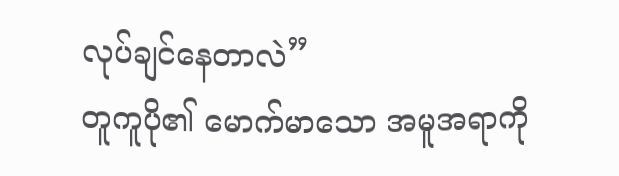လုပ်ချင်နေတာလဲ”
တူကူပို၏ မောက်မာသော အမူအရာကို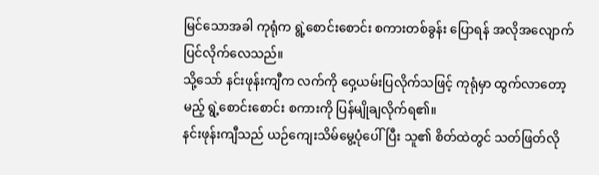မြင်သောအခါ ကုရုံက ရွဲ့စောင်းစောင်း စကားတစ်ခွန်း ပြောရန် အလိုအလျောက် ပြင်လိုက်လေသည်။
သို့သော် နင်းဖုန်းကျီက လက်ကို ဝှေ့ယမ်းပြလိုက်သဖြင့် ကုရုံမှာ ထွက်လာတော့မည့် ရွဲ့စောင်းစောင်း စကားကို ပြန်မျိုချလိုက်ရ၏။
နင်းဖုန်းကျီသည် ယဉ်ကျေးသိမ်မွေ့ပုံပေါ်ပြီး သူ၏ စိတ်ထဲတွင် သတ်ဖြတ်လို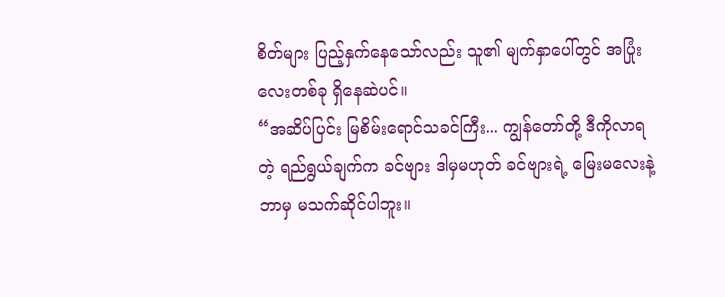စိတ်များ ပြည့်နှက်နေသော်လည်း သူ၏ မျက်နှာပေါ်တွင် အပြုံးလေးတစ်ခု ရှိနေဆဲပင်။
“အဆိပ်ပြင်း မြစိမ်းရောင်သခင်ကြီး... ကျွန်တော်တို့ ဒီကိုလာရတဲ့ ရည်ရွယ်ချက်က ခင်ဗျား ဒါမှမဟုတ် ခင်ဗျားရဲ့ မြေးမလေးနဲ့ ဘာမှ မသက်ဆိုင်ပါဘူး။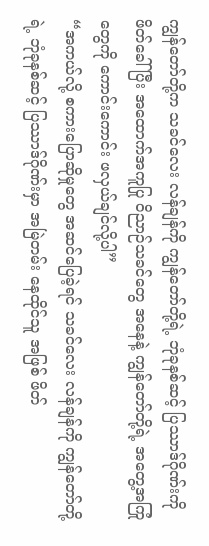ကျွန်တော်တို့က သခင်လေး လန်ချန်ကို ကျွန်တော်တို့ရဲ့ ဘုံခုနစ်ဆင့် ပြဿာဒ်ဂိုဏ်းကို ဖိတ်ခေါ်ပြီး အထောက်အကူပြု ဝိညာဉ်သခင်တွေ အနေနဲ့ ကျွန်တော်တို့ရဲ့ အတွေ့အကြုံတွေကို ကောင်းကောင်း ဖလှယ်ချင်လို့ပါ”
“အကယ်လို့ စကားပြောဆိုမှုတွေ အဆင်ပြေခဲ့ရင် သခင်လေး လန်ချန်ကို ကျွန်တော်တို့ရဲ့ ဘုံခုနစ်ဆင့် ပြဿာဒ်ဂိုဏ်းမှာ အမြဲတမ်း နေထိုင်သူ အဖြစ် ဖိတ်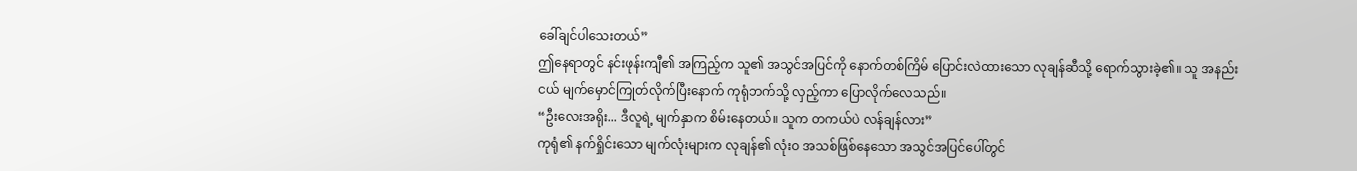ခေါ်ချင်ပါသေးတယ်”
ဤနေရာတွင် နင်းဖုန်းကျီ၏ အကြည့်က သူ၏ အသွင်အပြင်ကို နောက်တစ်ကြိမ် ပြောင်းလဲထားသော လုချန်ဆီသို့ ရောက်သွားခဲ့၏။ သူ အနည်းငယ် မျက်မှောင်ကြုတ်လိုက်ပြီးနောက် ကုရုံဘက်သို့ လှည့်ကာ ပြောလိုက်လေသည်။
“ဦးလေးအရိုး... ဒီလူရဲ့ မျက်နှာက စိမ်းနေတယ်။ သူက တကယ်ပဲ လန်ချန်လား”
ကုရုံ၏ နက်ရှိုင်းသော မျက်လုံးများက လုချန်၏ လုံးဝ အသစ်ဖြစ်နေသော အသွင်အပြင်ပေါ်တွင်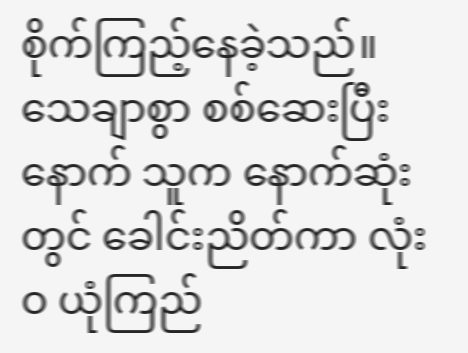စိုက်ကြည့်နေခဲ့သည်။ သေချာစွာ စစ်ဆေးပြီးနောက် သူက နောက်ဆုံးတွင် ခေါင်းညိတ်ကာ လုံးဝ ယုံကြည်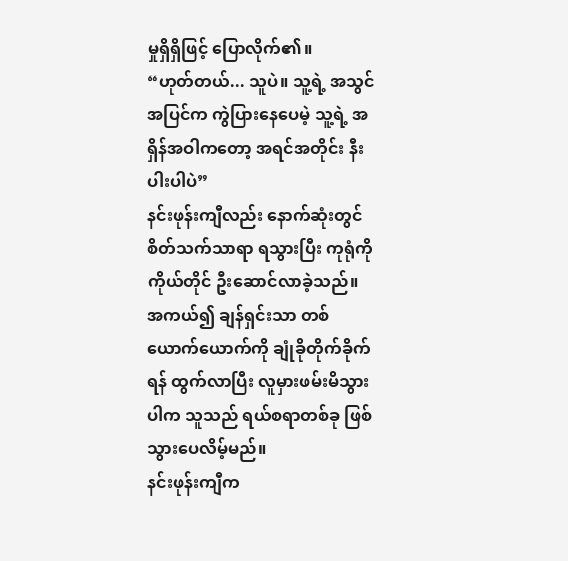မှုရှိရှိဖြင့် ပြောလိုက်၏။
“ဟုတ်တယ်... သူပဲ။ သူ့ရဲ့ အသွင်အပြင်က ကွဲပြားနေပေမဲ့ သူ့ရဲ့ အရှိန်အဝါကတော့ အရင်အတိုင်း နီးပါးပါပဲ”
နင်းဖုန်းကျီလည်း နောက်ဆုံးတွင် စိတ်သက်သာရာ ရသွားပြီး ကုရုံကို ကိုယ်တိုင် ဦးဆောင်လာခဲ့သည်။ အကယ်၍ ချန်ရှင်းသာ တစ်ယောက်ယောက်ကို ချုံခိုတိုက်ခိုက်ရန် ထွက်လာပြီး လူမှားဖမ်းမိသွားပါက သူသည် ရယ်စရာတစ်ခု ဖြစ်သွားပေလိမ့်မည်။
နင်းဖုန်းကျီက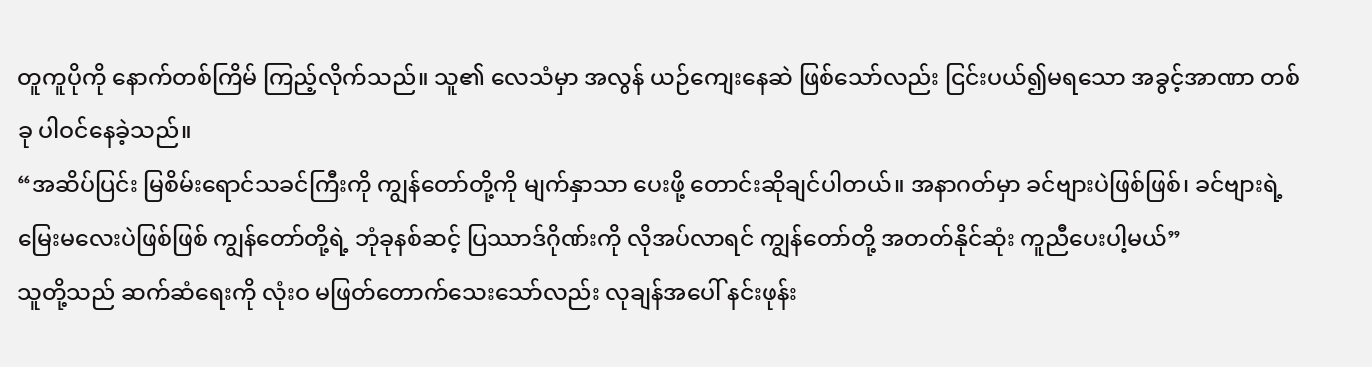တူကူပိုကို နောက်တစ်ကြိမ် ကြည့်လိုက်သည်။ သူ၏ လေသံမှာ အလွန် ယဉ်ကျေးနေဆဲ ဖြစ်သော်လည်း ငြင်းပယ်၍မရသော အခွင့်အာဏာ တစ်ခု ပါဝင်နေခဲ့သည်။
“အဆိပ်ပြင်း မြစိမ်းရောင်သခင်ကြီးကို ကျွန်တော်တို့ကို မျက်နှာသာ ပေးဖို့ တောင်းဆိုချင်ပါတယ်။ အနာဂတ်မှာ ခင်ဗျားပဲဖြစ်ဖြစ်၊ ခင်ဗျားရဲ့ မြေးမလေးပဲဖြစ်ဖြစ် ကျွန်တော်တို့ရဲ့ ဘုံခုနစ်ဆင့် ပြဿာဒ်ဂိုဏ်းကို လိုအပ်လာရင် ကျွန်တော်တို့ အတတ်နိုင်ဆုံး ကူညီပေးပါ့မယ်”
သူတို့သည် ဆက်ဆံရေးကို လုံးဝ မဖြတ်တောက်သေးသော်လည်း လုချန်အပေါ် နင်းဖုန်း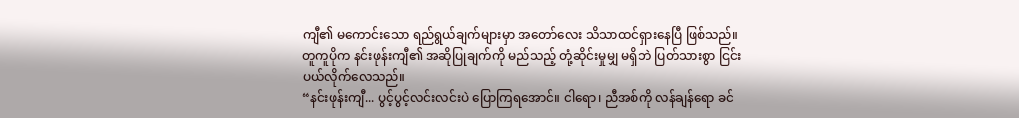ကျီ၏ မကောင်းသော ရည်ရွယ်ချက်များမှာ အတော်လေး သိသာထင်ရှားနေပြီ ဖြစ်သည်။
တူကူပိုက နင်းဖုန်းကျီ၏ အဆိုပြုချက်ကို မည်သည့် တုံ့ဆိုင်းမှုမျှ မရှိဘဲ ပြတ်သားစွာ ငြင်းပယ်လိုက်လေသည်။
“နင်းဖုန်းကျီ... ပွင့်ပွင့်လင်းလင်းပဲ ပြောကြရအောင်။ ငါရော၊ ညီအစ်ကို လန်ချန်ရော ခင်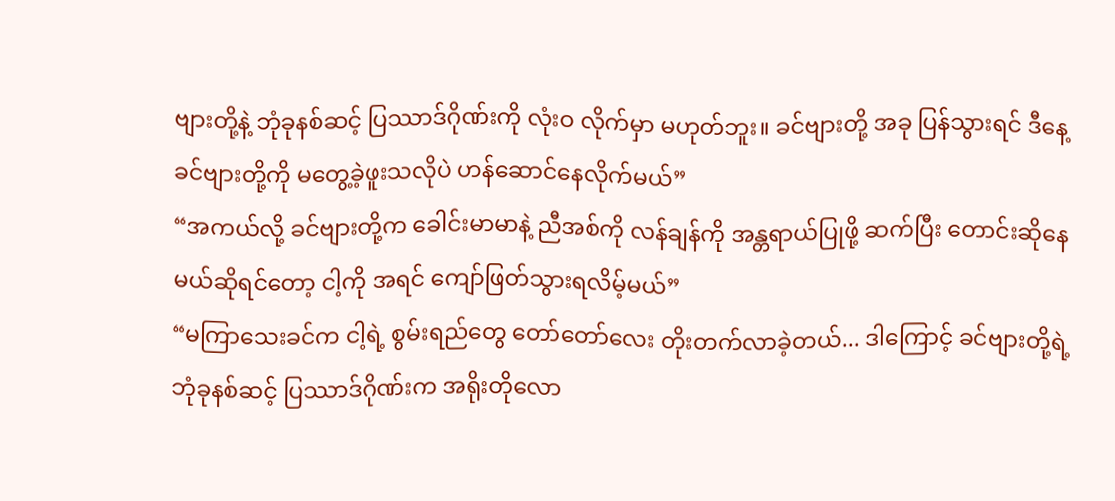ဗျားတို့နဲ့ ဘုံခုနစ်ဆင့် ပြဿာဒ်ဂိုဏ်းကို လုံးဝ လိုက်မှာ မဟုတ်ဘူး။ ခင်ဗျားတို့ အခု ပြန်သွားရင် ဒီနေ့ ခင်ဗျားတို့ကို မတွေ့ခဲ့ဖူးသလိုပဲ ဟန်ဆောင်နေလိုက်မယ်”
“အကယ်လို့ ခင်ဗျားတို့က ခေါင်းမာမာနဲ့ ညီအစ်ကို လန်ချန်ကို အန္တရာယ်ပြုဖို့ ဆက်ပြီး တောင်းဆိုနေမယ်ဆိုရင်တော့ ငါ့ကို အရင် ကျော်ဖြတ်သွားရလိမ့်မယ်”
“မကြာသေးခင်က ငါ့ရဲ့ စွမ်းရည်တွေ တော်တော်လေး တိုးတက်လာခဲ့တယ်... ဒါကြောင့် ခင်ဗျားတို့ရဲ့ ဘုံခုနစ်ဆင့် ပြဿာဒ်ဂိုဏ်းက အရိုးတိုလော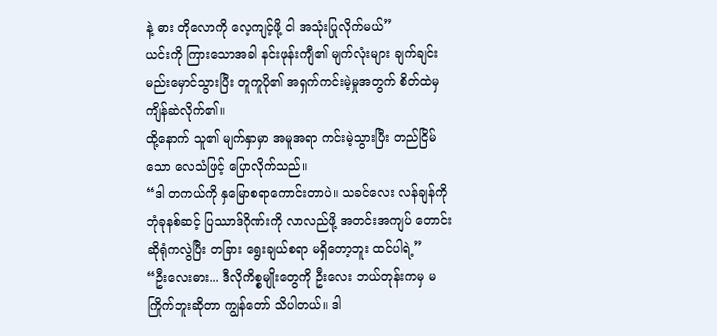နဲ့ ဓား တိုလောကို လေ့ကျင့်ဖို့ ငါ အသုံးပြုလိုက်မယ်”
ယင်းကို ကြားသောအခါ နင်းဖုန်းကျီ၏ မျက်လုံးများ ချက်ချင်း မည်းမှောင်သွားပြီး တူကူပို၏ အရှက်ကင်းမဲ့မှုအတွက် စိတ်ထဲမှ ကျိန်ဆဲလိုက်၏။
ထို့နောက် သူ၏ မျက်နှာမှာ အမူအရာ ကင်းမဲ့သွားပြီး တည်ငြိမ်သော လေသံဖြင့် ပြောလိုက်သည်။
“ဒါ တကယ်ကို နှမြောစရာကောင်းတာပဲ။ သခင်လေး လန်ချန်ကို ဘုံခုနစ်ဆင့် ပြဿာဒ်ဂိုဏ်းကို လာလည်ဖို့ အတင်းအကျပ် တောင်းဆိုရုံကလွဲပြီး တခြား ရွေးချယ်စရာ မရှိတော့ဘူး ထင်ပါရဲ့”
“ဦးလေးဓား... ဒီလိုကိစ္စမျိုးတွေကို ဦးလေး ဘယ်တုန်းကမှ မကြိုက်ဘူးဆိုတာ ကျွန်တော် သိပါတယ်။ ဒါ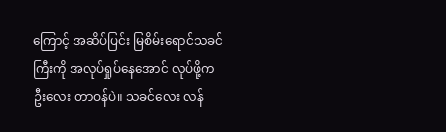ကြောင့် အဆိပ်ပြင်း မြစိမ်းရောင်သခင်ကြီးကို အလုပ်ရှုပ်နေအောင် လုပ်ဖို့က ဦးလေး တာဝန်ပဲ။ သခင်လေး လန်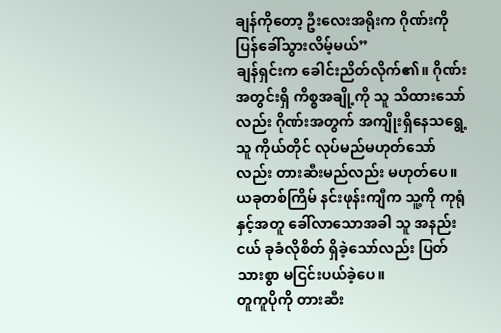ချန်ကိုတော့ ဦးလေးအရိုးက ဂိုဏ်းကို ပြန်ခေါ်သွားလိမ့်မယ်”
ချန်ရှင်းက ခေါင်းညိတ်လိုက်၏။ ဂိုဏ်းအတွင်းရှိ ကိစ္စအချို့ကို သူ သိထားသော်လည်း ဂိုဏ်းအတွက် အကျိုးရှိနေသရွေ့ သူ ကိုယ်တိုင် လုပ်မည်မဟုတ်သော်လည်း တားဆီးမည်လည်း မဟုတ်ပေ။
ယခုတစ်ကြိမ် နင်းဖုန်းကျီက သူ့ကို ကုရုံ နှင့်အတူ ခေါ်လာသောအခါ သူ အနည်းငယ် ခုခံလိုစိတ် ရှိခဲ့သော်လည်း ပြတ်သားစွာ မငြင်းပယ်ခဲ့ပေ။
တူကူပိုကို တားဆီး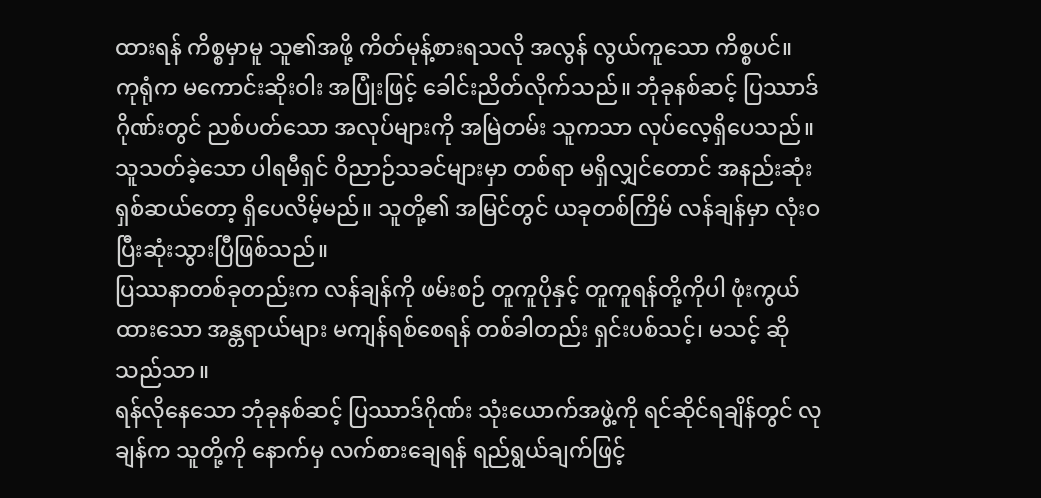ထားရန် ကိစ္စမှာမူ သူ၏အဖို့ ကိတ်မုန့်စားရသလို အလွန် လွယ်ကူသော ကိစ္စပင်။
ကုရုံက မကောင်းဆိုးဝါး အပြုံးဖြင့် ခေါင်းညိတ်လိုက်သည်။ ဘုံခုနစ်ဆင့် ပြဿာဒ်ဂိုဏ်းတွင် ညစ်ပတ်သော အလုပ်များကို အမြဲတမ်း သူကသာ လုပ်လေ့ရှိပေသည်။
သူသတ်ခဲ့သော ပါရမီရှင် ဝိညာဉ်သခင်များမှာ တစ်ရာ မရှိလျှင်တောင် အနည်းဆုံး ရှစ်ဆယ်တော့ ရှိပေလိမ့်မည်။ သူတို့၏ အမြင်တွင် ယခုတစ်ကြိမ် လန်ချန်မှာ လုံးဝ ပြီးဆုံးသွားပြီဖြစ်သည်။
ပြဿနာတစ်ခုတည်းက လန်ချန်ကို ဖမ်းစဉ် တူကူပိုနှင့် တူကူရန်တို့ကိုပါ ဖုံးကွယ်ထားသော အန္တရာယ်များ မကျန်ရစ်စေရန် တစ်ခါတည်း ရှင်းပစ်သင့်၊ မသင့် ဆိုသည်သာ။
ရန်လိုနေသော ဘုံခုနစ်ဆင့် ပြဿာဒ်ဂိုဏ်း သုံးယောက်အဖွဲ့ကို ရင်ဆိုင်ရချိန်တွင် လုချန်က သူတို့ကို နောက်မှ လက်စားချေရန် ရည်ရွယ်ချက်ဖြင့်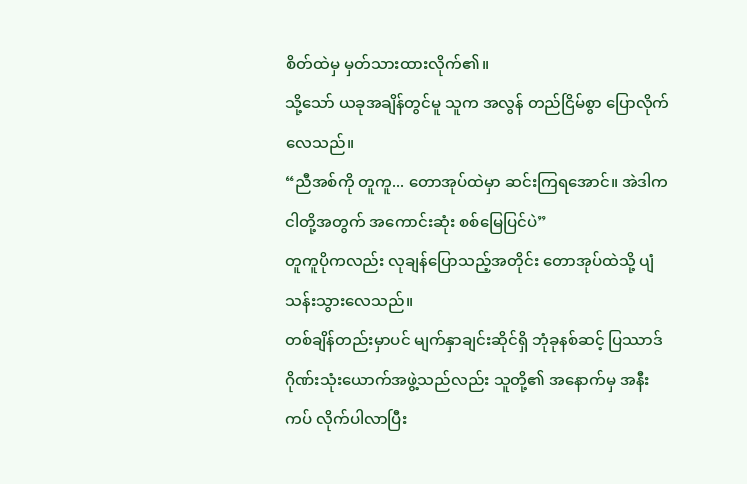စိတ်ထဲမှ မှတ်သားထားလိုက်၏။
သို့သော် ယခုအချိန်တွင်မူ သူက အလွန် တည်ငြိမ်စွာ ပြောလိုက်လေသည်။
“ညီအစ်ကို တူကူ... တောအုပ်ထဲမှာ ဆင်းကြရအောင်။ အဲဒါက ငါတို့အတွက် အကောင်းဆုံး စစ်မြေပြင်ပဲ”
တူကူပိုကလည်း လုချန်ပြောသည့်အတိုင်း တောအုပ်ထဲသို့ ပျံသန်းသွားလေသည်။
တစ်ချိန်တည်းမှာပင် မျက်နှာချင်းဆိုင်ရှိ ဘုံခုနစ်ဆင့် ပြဿာဒ်ဂိုဏ်းသုံးယောက်အဖွဲ့သည်လည်း သူတို့၏ အနောက်မှ အနီးကပ် လိုက်ပါလာပြီး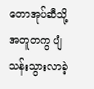တောအုပ်ဆီသို့ အတူတကွ ပျံသန်းသွားလာခဲ့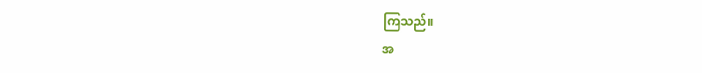ကြသည်။
အ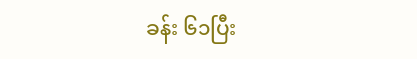ခန်း ၆၁ပြီး